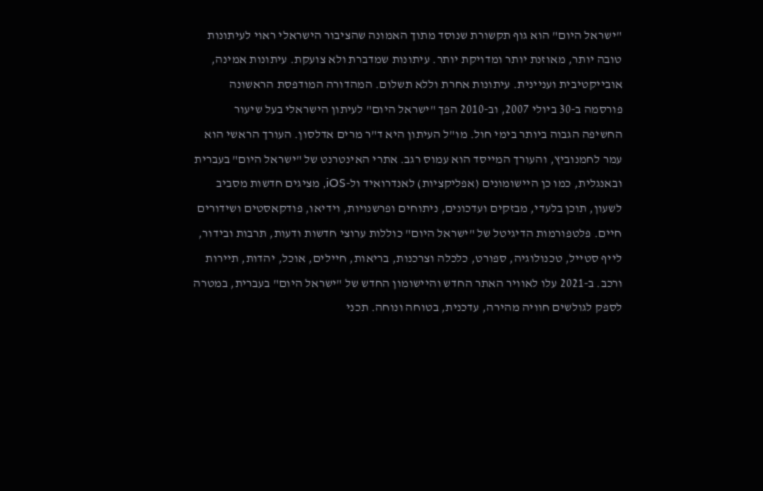"ישראל היום" הוא גוף תקשורת שנוסד מתוך האמונה שהציבור הישראלי ראוי לעיתונות טובה יותר, מאוזנת יותר ומדויקת יותר. עיתונות שמדברת ולא צועקת. עיתונות אמינה, אובייקטיבית ועניינית. עיתונות אחרת וללא תשלום. המהדורה המודפסת הראשונה פורסמה ב-30 ביולי 2007, וב-2010 הפך "ישראל היום" לעיתון הישראלי בעל שיעור החשיפה הגבוה ביותר בימי חול. מו"ל העיתון היא ד"ר מרים אדלסון. העורך הראשי הוא עמר לחמנוביץ, והעורך המייסד הוא עמוס רגב. אתרי האינטרנט של "ישראל היום" בעברית ובאנגלית, כמו כן היישומונים (אפליקציות) לאנדרואיד ול-iOS, מציגים חדשות מסביב לשעון, תוכן בלעדי, מבזקים ועדכונים, ניתוחים ופרשנויות, וידיאו, פודקאסטים ושידורים חיים. פלטפורמות הדיגיטל של "ישראל היום" כוללות ערוצי חדשות ודעות, תרבות ובידור, לייף סטייל, טכנולוגיה, ספורט, כלכלה וצרכנות, בריאות, חיילים, אוכל, יהדות, תיירות ורכב. ב-2021 עלו לאוויר האתר החדש והיישומון החדש של "ישראל היום" בעברית, במטרה לספק לגולשים חוויה מהירה, עדכנית, בטוחה ונוחה. תכני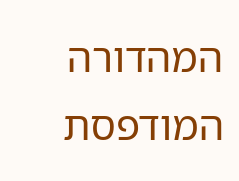המהדורה המודפסת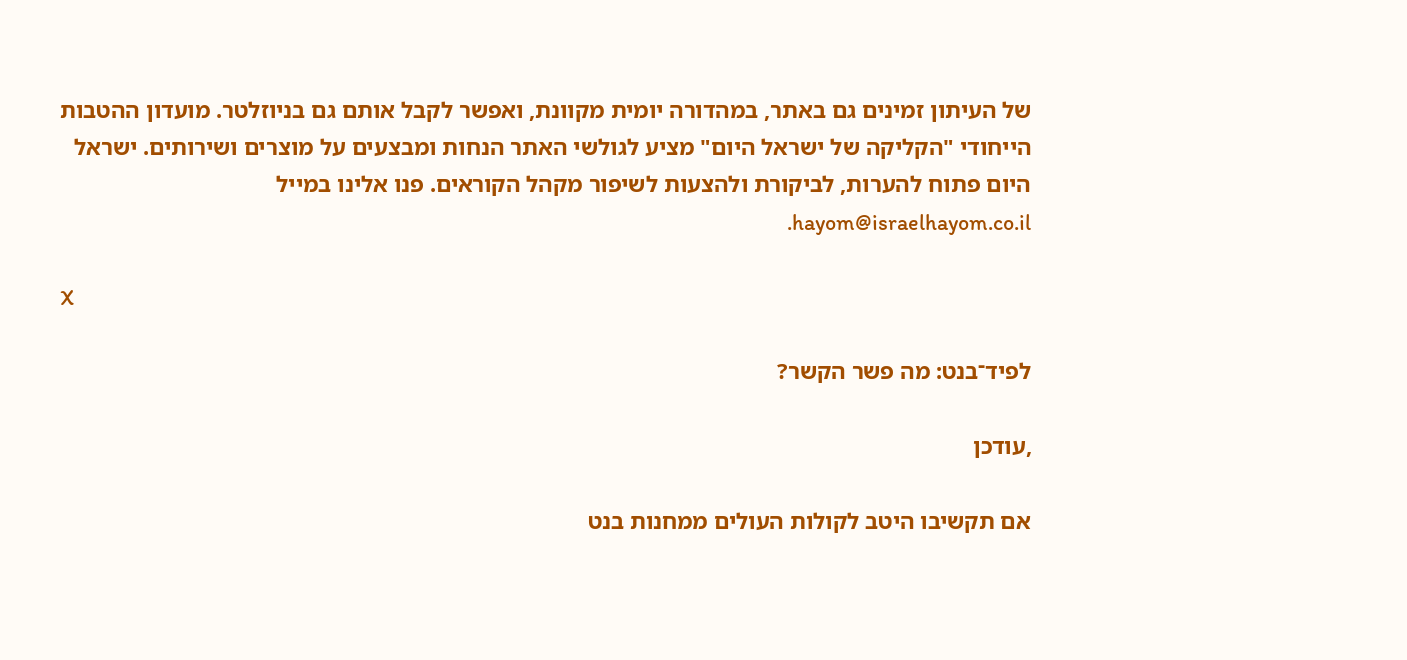של העיתון זמינים גם באתר, במהדורה יומית מקוונת, ואפשר לקבל אותם גם בניוזלטר. מועדון ההטבות הייחודי "הקליקה של ישראל היום" מציע לגולשי האתר הנחות ומבצעים על מוצרים ושירותים. ישראל היום פתוח להערות, לביקורת ולהצעות לשיפור מקהל הקוראים. פנו אלינו במייל hayom@israelhayom.co.il.

X

לפיד־בנט: מה פשר הקשר?

,עודכן

אם תקשיבו היטב לקולות העולים ממחנות בנט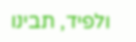ולפיד, תבינו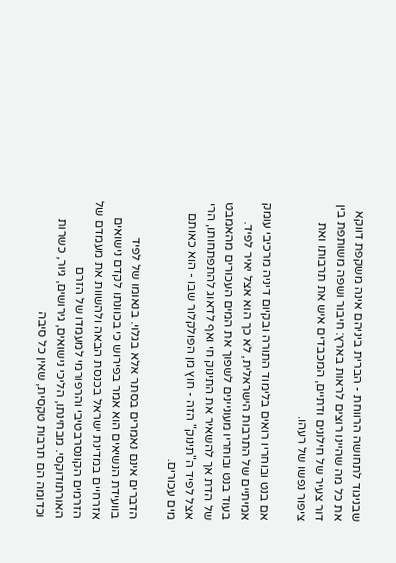שבניגוד לתחושה הרווחת - הברית ביניהם אינה משקפת דווקא את כל מה שהיינו רוצים לראות בארץ: חיבור ושפה משותפת בין דור צעיר של חילונים ודתיים, המכבדים איש את תרבותו ואת ציפור נפשו של רעהו.

אם בנט ובוחריו רואים בלימוד התורה ובקיום דיניה מרכיבי עומק אמיתיים של התרבות הישראלית, לא כך הוא אצל יאיר לפיד. בעוד בנט ובוחריו מעוניינים לשפוך את המים העכורים מהאמבט של הדת אך להשאיר את התינוק חי ואף לדאוג להתפתחותו, הרי אצל לפיד ה"תינוק" הזה - חוץ מן הפולקלור שבו - הוא כאותם מים עכורים.

הדברים אינם נאמרים בסתר אלא בגלוי. בנאומו של לפיד בוועידת הנשיאים הוא אמר בפירוש כי בכוונתו לקדם נישואים אזרחיים במדינת ישראל בכנסת הבאה ולהשוות את מעמדם של הזרמים הקונסרבטיבי והרפורמי למעמדו של הזרם האורתודוקסי. מבחינתו, הליכי נישואים, גירושים, גיור, כשרות וכדומה הם תרבות טקסית, שאין כל סיבה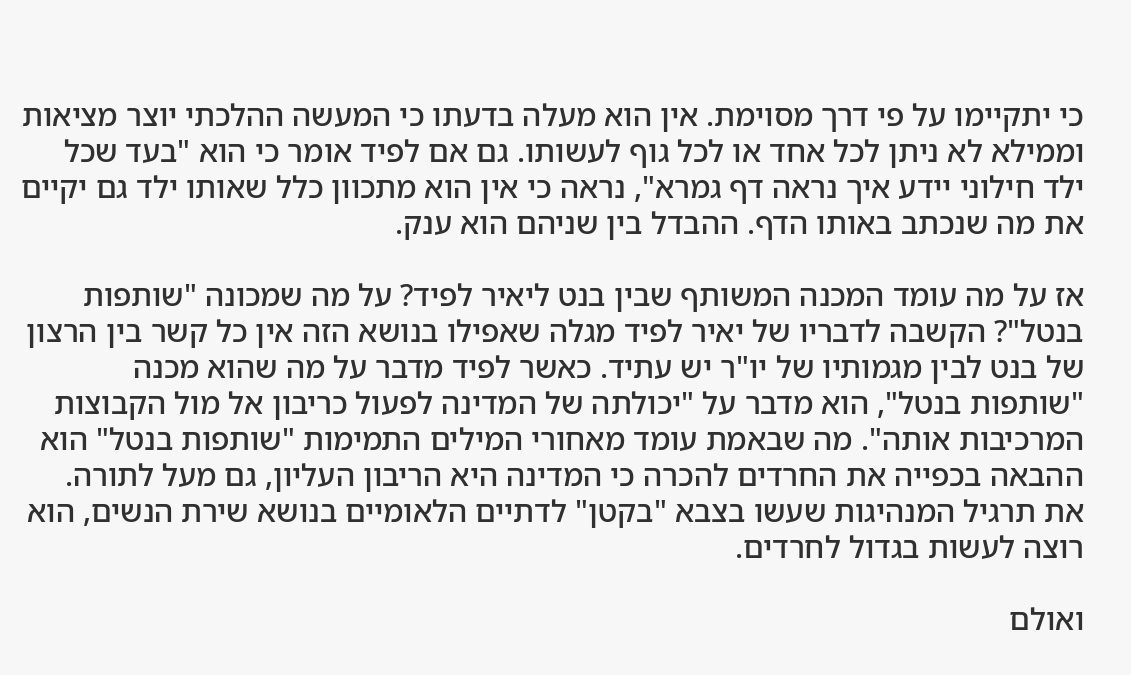כי יתקיימו על פי דרך מסוימת. אין הוא מעלה בדעתו כי המעשה ההלכתי יוצר מציאות וממילא לא ניתן לכל אחד או לכל גוף לעשותו. גם אם לפיד אומר כי הוא "בעד שכל ילד חילוני יידע איך נראה דף גמרא", נראה כי אין הוא מתכוון כלל שאותו ילד גם יקיים את מה שנכתב באותו הדף. ההבדל בין שניהם הוא ענק.

אז על מה עומד המכנה המשותף שבין בנט ליאיר לפיד? על מה שמכונה "שותפות בנטל"? הקשבה לדבריו של יאיר לפיד מגלה שאפילו בנושא הזה אין כל קשר בין הרצון של בנט לבין מגמותיו של יו"ר יש עתיד. כאשר לפיד מדבר על מה שהוא מכנה "שותפות בנטל", הוא מדבר על "יכולתה של המדינה לפעול כריבון אל מול הקבוצות המרכיבות אותה". מה שבאמת עומד מאחורי המילים התמימות "שותפות בנטל" הוא ההבאה בכפייה את החרדים להכרה כי המדינה היא הריבון העליון, גם מעל לתורה. את תרגיל המנהיגות שעשו בצבא "בקטן" לדתיים הלאומיים בנושא שירת הנשים, הוא רוצה לעשות בגדול לחרדים.

ואולם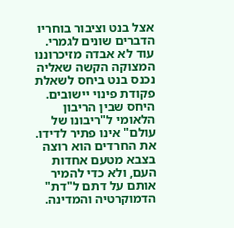אצל בנט וציבור בוחריו הדברים שונים לגמרי. עוד לא אבדה מזיכרוננו המצוקה הקשה שאליה נכנס בנט ביחס לשאלת פקודת פינוי יישובים. היחס שבין הריבון הלאומי ל"ריבונו של עולם" אינו פתיר לדידו. את החרדים הוא רוצה בצבא מטעם אחדות העם, ולא כדי להמיר אותם על דתם ל"דת" הדמוקרטיה והמדינה.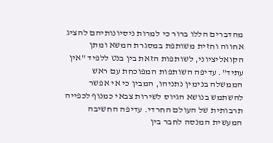מהדברים הללו ברור כי למרות ניסיונותיהם להציג אחווה וחזית משותפת במסגרת המשא ומתן הקואליציוני, לשותפות הזאת בין בנט ללפיד "אין עתיד". עדיפה השותפות המפוכחת עם ראש הממשלה בנימין נתניהו, המבין כי אי אפשר להשתמש בנושא הגיוס לשירות צבאי כמנוף לכפייה תרבותית של העולם החרדי. עדיפה החשיבה המעשית המנסה לחבר בין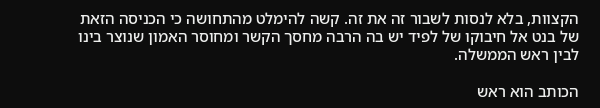הקצוות, בלא לנסות לשבור זה את זה. קשה להימלט מהתחושה כי הכניסה הזאת של בנט אל חיבוקו של לפיד יש בה הרבה מחסך הקשר ומחוסר האמון שנוצר בינו לבין ראש הממשלה.

הכותב הוא ראש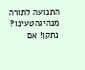התנועה לתורה מנהיגהטעינו? נתקן! אם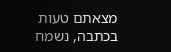מצאתם טעות בכתבה, נשמח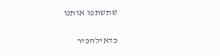שתשתפו אותנו

כדאילהכיר